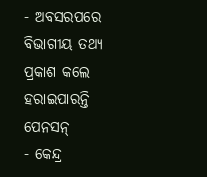- ଅବସରପରେ ବିଭାଗୀୟ ତଥ୍ୟ ପ୍ରକାଶ କଲେ ହରାଇପାରନ୍ତି ପେନସନ୍
- କେନ୍ଦ୍ର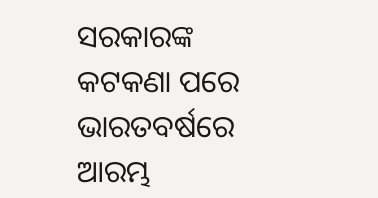ସରକାରଙ୍କ କଟକଣା ପରେ ଭାରତବର୍ଷରେ ଆରମ୍ଭ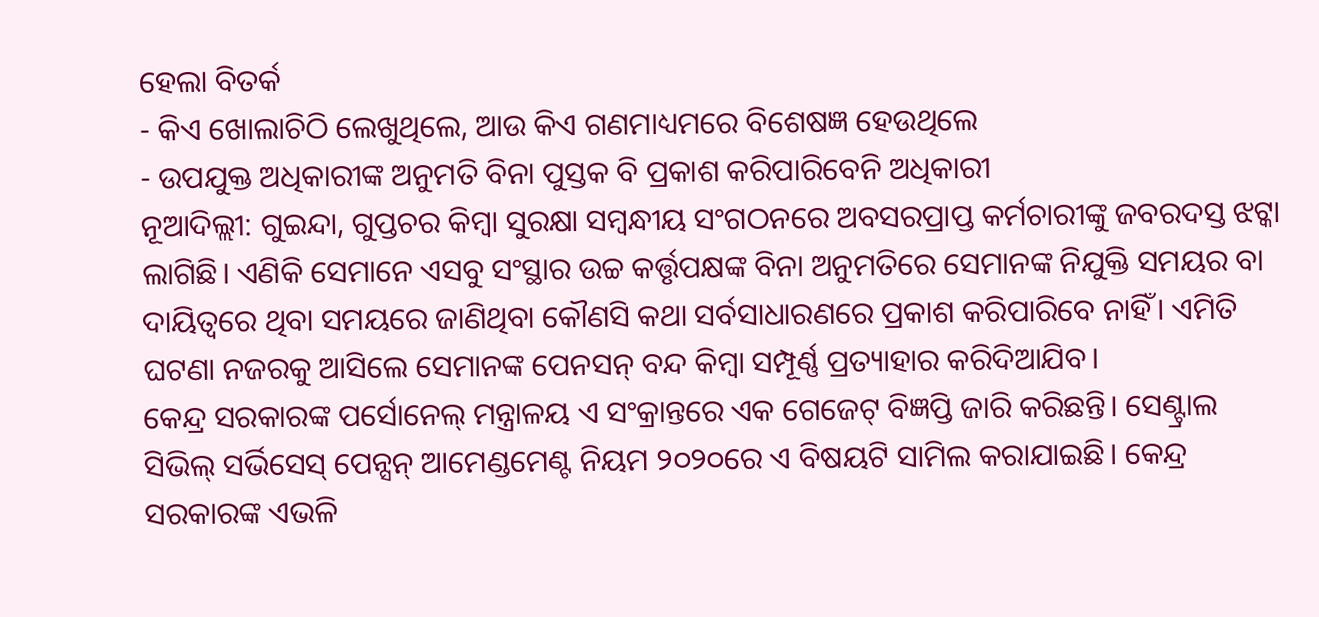ହେଲା ବିତର୍କ
- କିଏ ଖୋଲାଚିଠି ଲେଖୁଥିଲେ, ଆଉ କିଏ ଗଣମାଧ୍ୟମରେ ବିଶେଷଜ୍ଞ ହେଉଥିଲେ
- ଉପଯୁକ୍ତ ଅଧିକାରୀଙ୍କ ଅନୁମତି ବିନା ପୁସ୍ତକ ବି ପ୍ରକାଶ କରିପାରିବେନି ଅଧିକାରୀ
ନୂଆଦିଲ୍ଲୀ: ଗୁଇନ୍ଦା, ଗୁପ୍ତଚର କିମ୍ବା ସୁରକ୍ଷା ସମ୍ବନ୍ଧୀୟ ସଂଗଠନରେ ଅବସରପ୍ରାପ୍ତ କର୍ମଚାରୀଙ୍କୁ ଜବରଦସ୍ତ ଝଟ୍କା ଲାଗିଛି। ଏଣିକି ସେମାନେ ଏସବୁ ସଂସ୍ଥାର ଉଚ୍ଚ କର୍ତ୍ତୃପକ୍ଷଙ୍କ ବିନା ଅନୁମତିରେ ସେମାନଙ୍କ ନିଯୁକ୍ତି ସମୟର ବା ଦାୟିତ୍ବରେ ଥିବା ସମୟରେ ଜାଣିଥିବା କୌଣସି କଥା ସର୍ବସାଧାରଣରେ ପ୍ରକାଶ କରିପାରିବେ ନାହିଁ। ଏମିତି ଘଟଣା ନଜରକୁ ଆସିଲେ ସେମାନଙ୍କ ପେନସନ୍ ବନ୍ଦ କିମ୍ବା ସମ୍ପୂର୍ଣ୍ଣ ପ୍ରତ୍ୟାହାର କରିଦିଆଯିବ।
କେନ୍ଦ୍ର ସରକାରଙ୍କ ପର୍ସୋନେଲ୍ ମନ୍ତ୍ରାଳୟ ଏ ସଂକ୍ରାନ୍ତରେ ଏକ ଗେଜେଟ୍ ବିଜ୍ଞପ୍ତି ଜାରି କରିଛନ୍ତି। ସେଣ୍ଟ୍ରାଲ ସିଭିଲ୍ ସର୍ଭିସେସ୍ ପେନ୍ସନ୍ ଆମେଣ୍ଡମେଣ୍ଟ ନିୟମ ୨୦୨୦ରେ ଏ ବିଷୟଟି ସାମିଲ କରାଯାଇଛି। କେନ୍ଦ୍ର ସରକାରଙ୍କ ଏଭଳି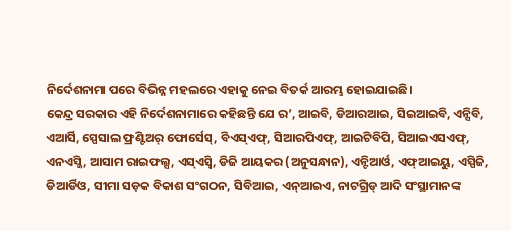ନିର୍ଦେଶନାମା ପରେ ବିଭିନ୍ନ ମହଲରେ ଏହାକୁ ନେଇ ବିତର୍କ ଆରମ୍ଭ ହୋଇଯାଇଛି।
କେନ୍ଦ୍ର ସରକାର ଏହି ନିର୍ଦେଶନାମାରେ କହିଛନ୍ତି ଯେ ର’, ଆଇବି, ଡିଆରଆଇ, ସିଇଆଇବି, ଏନ୍ସିବି, ଏଆର୍ସି, ସ୍ପେସାଲ ଫ୍ରଣ୍ଟିଅର୍ ଫୋର୍ସେସ୍, ବିଏସ୍ଏଫ୍, ସିଆରପିଏଫ୍, ଆଇଟିବିପି, ସିଆଇଏସଏଫ୍, ଏନଏସ୍ଜି, ଆସାମ ରାଇଫଲ୍ସ, ଏସ୍ଏସ୍ବି, ଡିଜି ଆୟକର (ଅନୁସନ୍ଧାନ), ଏନ୍ଟିଆର୍ଓ, ଏଫ୍ଆଇୟୁ, ଏସ୍ପିଜି, ଡିଆର୍ଡିଓ, ସୀମା ସଡ଼କ ବିକାଶ ସଂଗଠନ, ସିବିଆଇ, ଏନ୍ଆଇଏ, ନାଟଗ୍ରିଡ୍ ଆଦି ସଂସ୍ଥାମାନଙ୍କ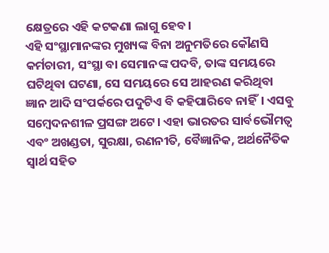କ୍ଷେତ୍ରରେ ଏହି କଟକଣା ଲାଗୁ ହେବ।
ଏହି ସଂସ୍ଥାମାନଙ୍କର ମୁଖ୍ୟଙ୍କ ବିନା ଅନୁମତିରେ କୌଣସି କର୍ମଚାରୀ, ସଂସ୍ଥା ବା ସେମାନଙ୍କ ପଦବି, ତାଙ୍କ ସମୟରେ ଘଟିଥିବା ଘଟଣା, ସେ ସମୟରେ ସେ ଆହରଣ କରିଥିବା ଜ୍ଞାନ ଆଦି ସଂପର୍କରେ ପଦୁଟିଏ ବି କହିପାରିବେ ନାହିଁ। ଏସବୁ ସମ୍ବେଦନଶୀଳ ପ୍ରସଙ୍ଗ ଅଟେ। ଏହା ଭାରତର ସାର୍ବଭୌମତ୍ବ ଏବଂ ଅଖଣ୍ଡତା, ସୁରକ୍ଷା, ରଣନୀତି, ବୈଜ୍ଞାନିକ, ଅର୍ଥନୈତିକ ସ୍ବାର୍ଥ ସହିତ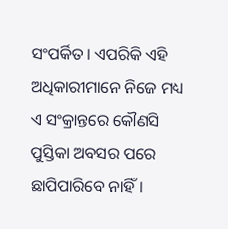ସଂପର୍କିତ। ଏପରିକି ଏହି ଅଧିକାରୀମାନେ ନିଜେ ମଧ୍ୟ ଏ ସଂକ୍ରାନ୍ତରେ କୌଣସି ପୁସ୍ତିକା ଅବସର ପରେ ଛାପିପାରିବେ ନାହିଁ।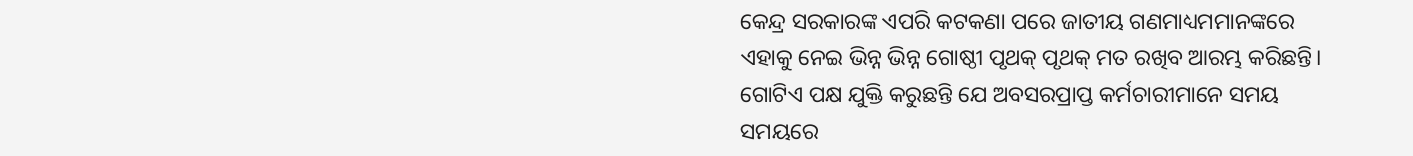କେନ୍ଦ୍ର ସରକାରଙ୍କ ଏପରି କଟକଣା ପରେ ଜାତୀୟ ଗଣମାଧ୍ୟମମାନଙ୍କରେ ଏହାକୁ ନେଇ ଭିନ୍ନ ଭିନ୍ନ ଗୋଷ୍ଠୀ ପୃଥକ୍ ପୃଥକ୍ ମତ ରଖିବ ଆରମ୍ଭ କରିଛନ୍ତି।
ଗୋଟିଏ ପକ୍ଷ ଯୁକ୍ତି କରୁଛନ୍ତି ଯେ ଅବସରପ୍ରାପ୍ତ କର୍ମଚାରୀମାନେ ସମୟ ସମୟରେ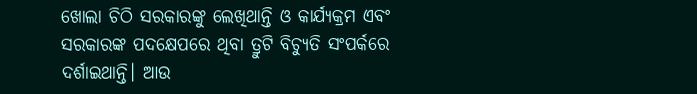ଖୋଲା ଚିଠି ସରକାରଙ୍କୁ ଲେଖିଥାନ୍ତି ଓ କାର୍ଯ୍ୟକ୍ରମ ଏବଂ ସରକାରଙ୍କ ପଦକ୍ଷେପରେ ଥିବା ତ୍ରୁଟି ବିଚ୍ୟୁତି ସଂପର୍କରେ ଦର୍ଶାଇଥାନ୍ତି। ଆଉ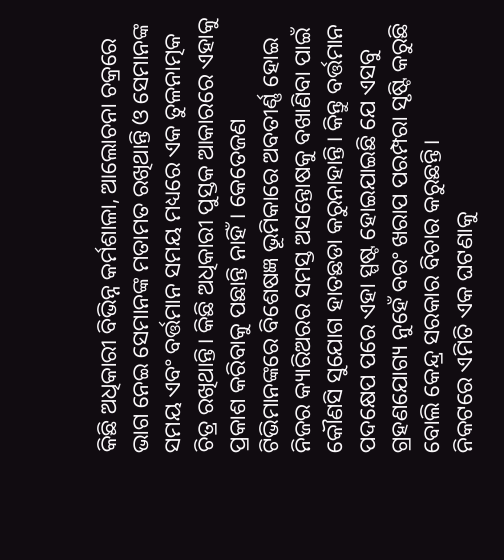କିଛି ଅଧିକାରୀ ବିଭିନ୍ନ କର୍ମଶାଳା, ଆଲୋଚନା ଚକ୍ରରେ ଭାଗ ନେଇ ସେମାନଙ୍କ ମତାମତ ରଖିଥାନ୍ତି ଓ ସେମାନଙ୍କ ସମୟ ଏବଂ ବର୍ତ୍ତମାନ ସମୟ ମଧ୍ୟରେ ଏକ ତୁଳନାତ୍ମକ ଚିତ୍ର ରଖିଥାନ୍ତି। କିଛି ଅଧିକାରୀ ପୁସ୍ତକ ଆକାରରେ ଏହାକୁ ପ୍ରକାଶ କରିବାକୁ ପଛାନ୍ତି ନାହିଁ। କେତେଜଣ ଟିଭିମାନଙ୍କରେ ବିଶେଷଜ୍ଞ ଭୂମିକାରେ ଅବତୀର୍ଣ୍ଣ ହୋଇ ନିଜର କ୍ୟାରିଅରର ସମସ୍ତ ଅସନ୍ତୋଷକୁ ବଖାଣିବା ପାଇଁ କୌଣସି ସୁଯୋଗ ହାତଛଡା କରୁନାହାନ୍ତି। କିନ୍ତୁ ବର୍ତ୍ତମାନ ପଦକ୍ଷେପ ପରେ ଏହା ସ୍ପଷ୍ଟ ହୋଇଯାଇଛି ଯେ ଏସବୁ ଗ୍ରହଣଯୋଗ୍ୟ ନୁହେଁ ବରଂ ଖରାପ ପରମ୍ପରା ସୃଷ୍ଟି କରୁଛି ବୋଲି କେନ୍ଦ୍ର ସରକାର ବିଚାର କରୁଛନ୍ତି।
ନିକଟରେ ଏମିତି ଏକ ଘଟଣାକୁ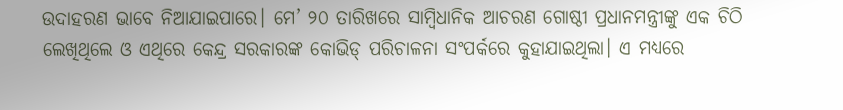ଉଦାହରଣ ଭାବେ ନିଆଯାଇପାରେ। ମେ’ ୨୦ ତାରିଖରେ ସାମ୍ବିଧାନିକ ଆଚରଣ ଗୋଷ୍ଠୀ ପ୍ରଧାନମନ୍ତ୍ରୀଙ୍କୁ ଏକ ଚିଠି ଲେଖିଥିଲେ ଓ ଏଥିରେ କେନ୍ଦ୍ର ସରକାରଙ୍କ କୋଭିଡ୍ ପରିଚାଳନା ସଂପର୍କରେ କୁହାଯାଇଥିଲା। ଏ ମଧ୍ୟରେ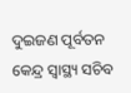ଦୁଇଜଣ ପୂର୍ବତନ କେନ୍ଦ୍ର ସ୍ବାସ୍ଥ୍ୟ ସଚିବ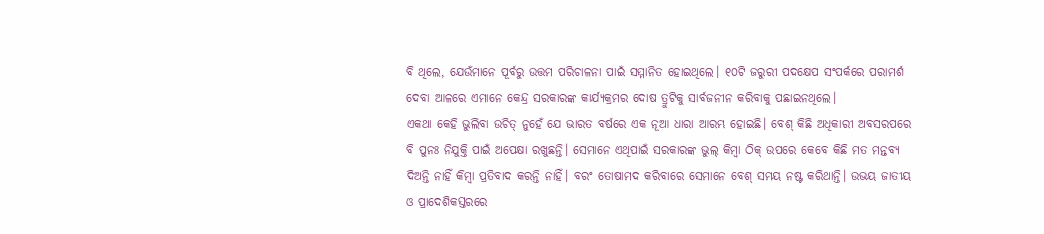ବି ଥିଲେ, ଯେଉଁମାନେ ପୂର୍ବରୁ ଉତ୍ତମ ପରିଚାଳନା ପାଇଁ ସମ୍ମାନିତ ହୋଇଥିଲେ। ୧୦ଟି ଜରୁରୀ ପଦକ୍ଷେପ ସଂପର୍କରେ ପରାମର୍ଶ ଦେବା ଆଳରେ ଏମାନେ କେନ୍ଦ୍ର ସରକାରଙ୍କ କାର୍ଯ୍ୟକ୍ରମର ଦୋଷ ତ୍ରୁଟିକୁ ସାର୍ବଜନୀନ କରିବାକୁ ପଛାଇନଥିଲେ।
ଏକଥା କେହି ଭୁଲିବା ଉଚିତ୍ ନୁହେଁ ଯେ ଭାରତ ବର୍ଷରେ ଏକ ନୂଆ ଧାରା ଆରମ୍ଭ ହୋଇଛି। ବେଶ୍ କିଛି ଅଧିକାରୀ ଅବସରପରେ ବି ପୁନଃ ନିଯୁକ୍ତି ପାଇଁ ଅପେକ୍ଷା ରଖୁଛନ୍ତି। ସେମାନେ ଏଥିପାଇଁ ସରକାରଙ୍କ ଭୁଲ୍ କିମ୍ବା ଠିକ୍ ଉପରେ କେବେ କିଛି ମତ ମନ୍ତବ୍ୟ ଦିଅନ୍ତି ନାହିଁ କିମ୍ବା ପ୍ରତିବାଦ କରନ୍ତି ନାହିଁ। ବରଂ ତୋଷାମଦ କରିବାରେ ସେମାନେ ବେଶ୍ ସମୟ ନଷ୍ଟ କରିଥାନ୍ତି। ଉଭୟ ଜାତୀୟ ଓ ପ୍ରାଦେଶିକସ୍ତରରେ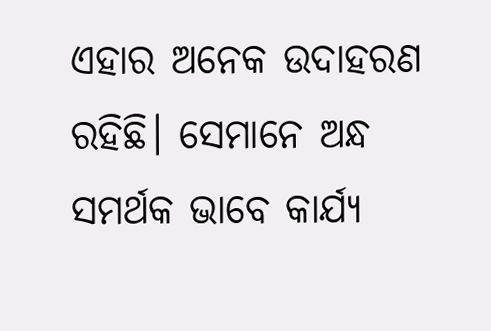ଏହାର ଅନେକ ଉଦାହରଣ ରହିଛି। ସେମାନେ ଅନ୍ଧ ସମର୍ଥକ ଭାବେ କାର୍ଯ୍ୟ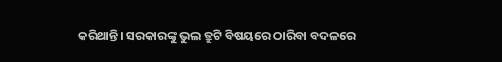କରିଥାନ୍ତି। ସରକାରଙ୍କୁ ଭୁଲ ତ୍ରୁଟି ବିଷୟରେ ଠାରିବା ବଦଳରେ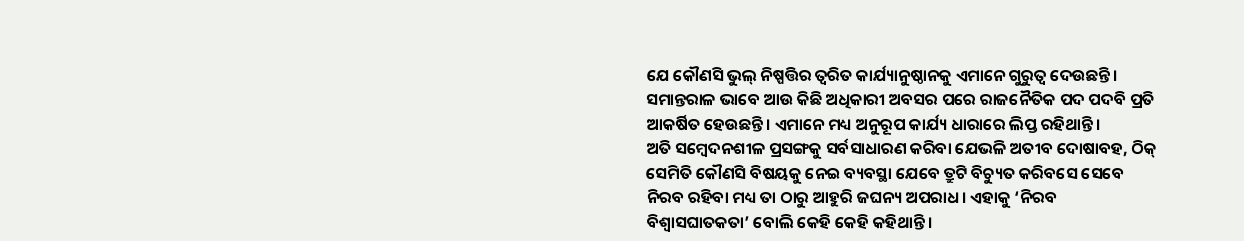ଯେ କୌଣସି ଭୁଲ୍ ନିଷ୍ପତ୍ତିର ତ୍ବରିତ କାର୍ଯ୍ୟାନୁଷ୍ଠାନକୁ ଏମାନେ ଗୁରୁତ୍ବ ଦେଉଛନ୍ତି। ସମାନ୍ତରାଳ ଭାବେ ଆଉ କିଛି ଅଧିକାରୀ ଅବସର ପରେ ରାଜନୈତିକ ପଦ ପଦବି ପ୍ରତି ଆକର୍ଷିତ ହେଉଛନ୍ତି। ଏମାନେ ମଧ୍ୟ ଅନୁରୂପ କାର୍ଯ୍ୟ ଧାରାରେ ଲିପ୍ତ ରହିଥାନ୍ତି।
ଅତି ସମ୍ବେଦନଶୀଳ ପ୍ରସଙ୍ଗକୁ ସର୍ବସାଧାରଣ କରିବା ଯେଭଳି ଅତୀବ ଦୋଷାବହ, ଠିକ୍ ସେମିତି କୌଣସି ବିଷୟକୁ ନେଇ ବ୍ୟବସ୍ଥା ଯେବେ ତ୍ରୁଟି ବିଚ୍ୟୁତ କରିବସେ ସେବେ ନିରବ ରହିବା ମଧ୍ୟ ତା ଠାରୁ ଆହୁରି ଜଘନ୍ୟ ଅପରାଧ। ଏହାକୁ ‘ନିରବ ବିଶ୍ବାସଘାତକତା’ ବୋଲି କେହି କେହି କହିଥାନ୍ତି।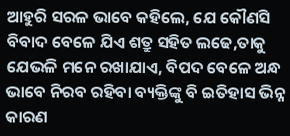ଆହୁରି ସରଳ ଭାବେ କହିଲେ, ଯେ କୌଣସି ବିବାଦ ବେଳେ ଯିଏ ଶତ୍ରୁ ସହିତ ଲଢେ,ତାକୁ ଯେଭଳି ମନେ ରଖାଯାଏ, ବିପଦ ବେଳେ ଅନ୍ଧ ଭାବେ ନିରବ ରହିବା ବ୍ୟକ୍ତିଙ୍କୁ ବି ଇତିହାସ ଭିନ୍ନ କାରଣ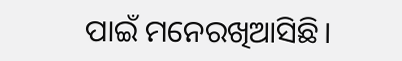ପାଇଁ ମନେରଖିଆସିଛି।